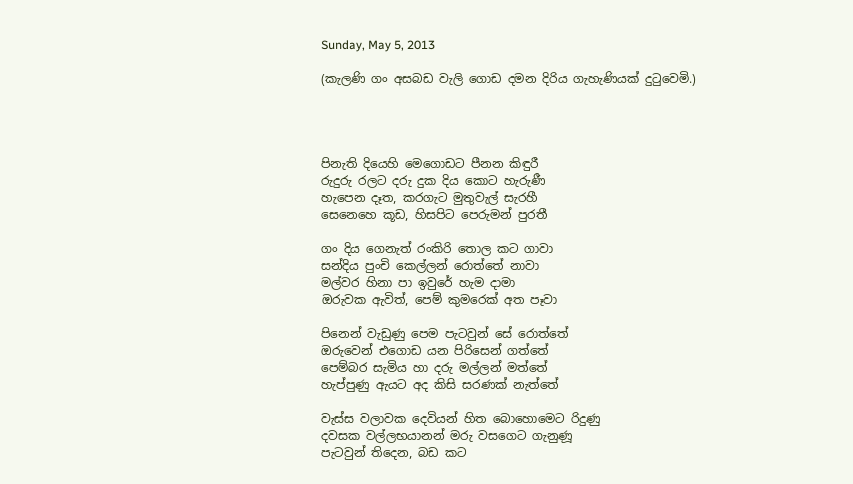Sunday, May 5, 2013

(කැලණි ගං අසබඩ වැලි ගොඩ දමන දිරිය ගැහැණියක් දුටුවෙමි.)




පිනැති දියෙහි මෙගොඩට පීනන කිඳුරී
රුදුරු රලට දරු දුක දිය කොට හැරුණී
හැපෙන දෑත, කරගැට මුතුවැල් සැරහී
සෙනෙහෙ කූඩ, හිසපිට පෙරුමන් පුරතී

ගං දිය ගෙනැත් රංකිරි තොල කට ගාවා
සන්දිය පුංචි කෙල්ලන් රොත්තේ නාවා
මල්වර හිනා පා ඉවුරේ හැම දාමා
ඔරුවක ඇවිත්, පෙම් කුමරෙක් අත පෑවා

පිනෙන් වැඩුණු පෙම පැටවුන් සේ රොත්තේ
ඔරුවෙන් එගොඩ යන පිරිසෙන් ගත්තේ
පෙම්බර සැමිය හා දරු මල්ලන් මත්තේ
හැප්පුණු ඇයට අද කිසි සරණක් නැත්තේ

වැස්ස වලාවක දෙවියන් හිත බොහොමෙට රිදුණු
දවසක වල්ලභයානන් මරු වසගෙට ගැනුණූ
පැටවුන් තිදෙන, බඩ කට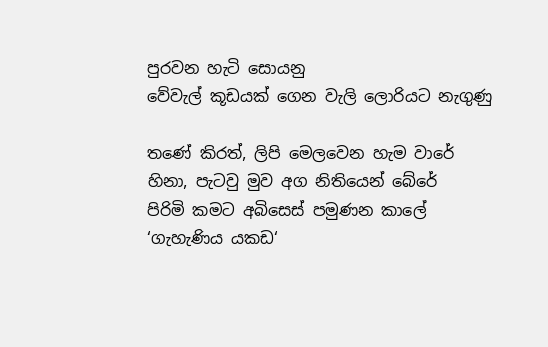පුරවන හැටි සොයනු
වේවැල් කූඩයක් ගෙන වැලි ලොරියට නැගුණු

තණේ කිරත්, ලිපි මෙලවෙන හැම වාරේ
හිනා, පැටවු මුව අග නිතියෙන් බේරේ
පිරිමි කමට අබිසෙස් පමුණන කාලේ
‘ගැහැණිය යකඩ‘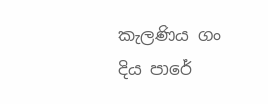කැලණිය ගං දිය පාරේ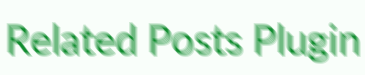Related Posts Plugin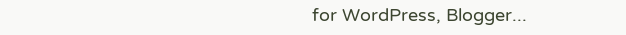for WordPress, Blogger...